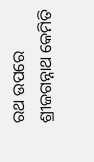ରଥ ଉପରେ ଶ୍ରୀଜଗନ୍ନାଥ କେମିତି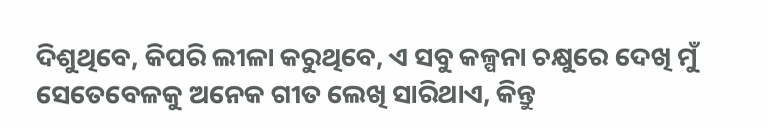ଦିଶୁଥିବେ, କିପରି ଲୀଳା କରୁଥିବେ, ଏ ସବୁ କଳ୍ପନା ଚକ୍ଷୁରେ ଦେଖି ମୁଁ ସେତେବେଳକୁ ଅନେକ ଗୀତ ଲେଖି ସାରିଥାଏ, କିନ୍ତୁ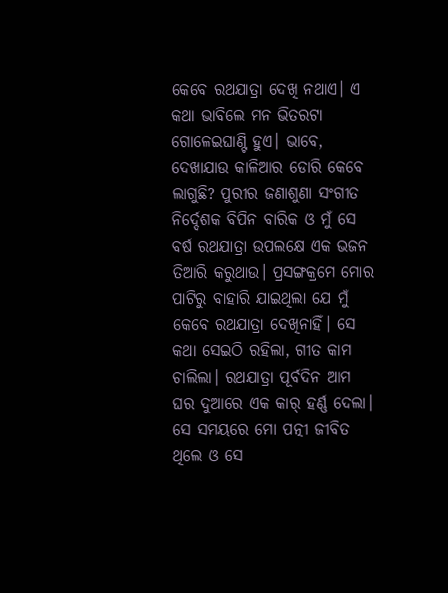କେବେ ରଥଯାତ୍ରା ଦେଖି ନଥାଏ। ଏ କଥା ଭାବିଲେ ମନ ଭିତରଟା ଗୋଳେଇଘାଣ୍ଟି ହୁଏ। ଭାବେ, ଦେଖାଯାଉ କାଳିଆର ଡୋରି କେବେ ଲାଗୁଛି? ପୁରୀର ଜଣାଶୁଣା ସଂଗୀତ ନିର୍ଦ୍ଦେଶକ ବିପିନ ବାରିକ ଓ ମୁଁ ସେ ବର୍ଷ ରଥଯାତ୍ରା ଉପଲକ୍ଷେ ଏକ ଭଜନ ତିଆରି କରୁଥାଉ। ପ୍ରସଙ୍ଗକ୍ରମେ ମୋର ପାଟିରୁ ବାହାରି ଯାଇଥିଲା ଯେ ମୁଁ କେବେ ରଥଯାତ୍ରା ଦେଖିନାହିଁ। ସେ କଥା ସେଇଠି ରହିଲା, ଗୀତ କାମ ଚାଲିଲା। ରଥଯାତ୍ରା ପୂର୍ବଦିନ ଆମ ଘର ଦୁଆରେ ଏକ କାର୍ ହର୍ଣ୍ଣ ଦେଲା। ସେ ସମୟରେ ମୋ ପତ୍ନୀ ଜୀବିତ ଥିଲେ ଓ ସେ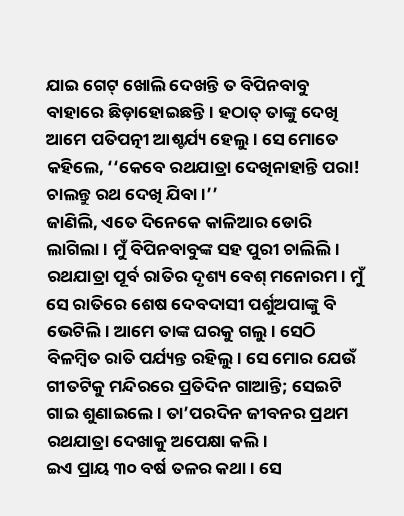ଯାଇ ଗେଟ୍ ଖୋଲି ଦେଖନ୍ତି ତ ବିପିନବାବୁ ବାହାରେ ଛିଡ଼ାହୋଇଛନ୍ତି। ହଠାତ୍ ତାଙ୍କୁ ଦେଖି ଆମେ ପତିପତ୍ନୀ ଆଶ୍ଚର୍ଯ୍ୟ ହେଲୁ। ସେ ମୋତେ କହିଲେ, ‘‘କେବେ ରଥଯାତ୍ରା ଦେଖିନାହାନ୍ତି ପରା! ଚାଲନ୍ତୁ ରଥ ଦେଖି ଯିବା।’’
ଜାଣିଲି, ଏତେ ଦିନେକେ କାଳିଆର ଡୋରି ଲାଗିଲା। ମୁଁ ବିପିନବାବୁଙ୍କ ସହ ପୁରୀ ଚାଲିଲି। ରଥଯାତ୍ରା ପୂର୍ବ ରାତିର ଦୃଶ୍ୟ ବେଶ୍ ମନୋରମ। ମୁଁ ସେ ରାତିରେ ଶେଷ ଦେବଦାସୀ ପର୍ଶୁଅପାଙ୍କୁ ବି ଭେଟିଲି। ଆମେ ତାଙ୍କ ଘରକୁ ଗଲୁ। ସେଠି ବିଳମ୍ବିତ ରାତି ପର୍ଯ୍ୟନ୍ତ ରହିଲୁ। ସେ ମୋର ଯେଉଁ ଗୀତଟିକୁ ମନ୍ଦିରରେ ପ୍ରତିଦିନ ଗାଆନ୍ତି; ସେଇଟି ଗାଇ ଶୁଣାଇଲେ। ତା’ପରଦିନ ଜୀବନର ପ୍ରଥମ ରଥଯାତ୍ରା ଦେଖାକୁ ଅପେକ୍ଷା କଲି।
ଇଏ ପ୍ରାୟ ୩୦ ବର୍ଷ ତଳର କଥା। ସେ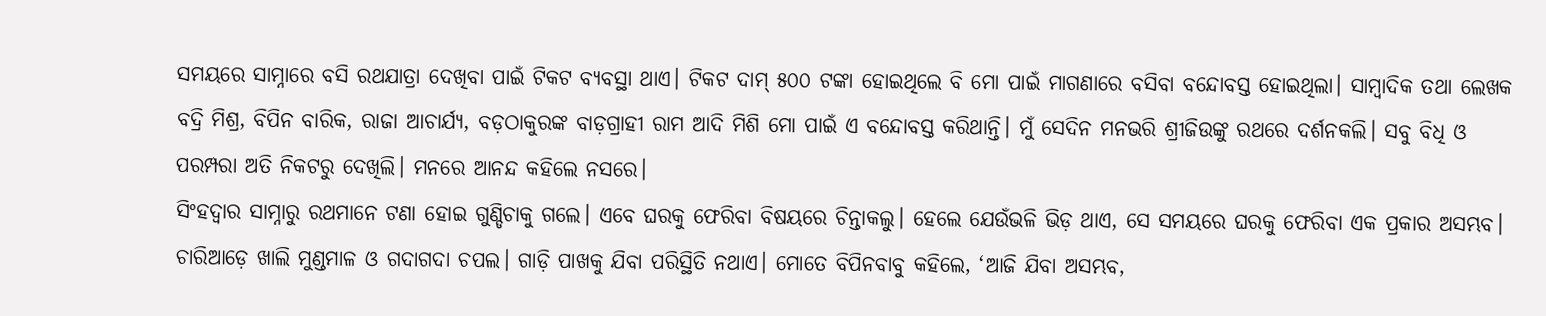ସମୟରେ ସାମ୍ନାରେ ବସି ରଥଯାତ୍ରା ଦେଖିବା ପାଇଁ ଟିକଟ ବ୍ୟବସ୍ଥା ଥାଏ। ଟିକଟ ଦାମ୍ ୫୦୦ ଟଙ୍କା ହୋଇଥିଲେ ବି ମୋ ପାଇଁ ମାଗଣାରେ ବସିବା ବନ୍ଦୋବସ୍ତ ହୋଇଥିଲା। ସାମ୍ବାଦିକ ତଥା ଲେଖକ ବଦ୍ରି ମିଶ୍ର, ବିପିନ ବାରିକ, ରାଜା ଆଚାର୍ଯ୍ୟ, ବଡ଼ଠାକୁରଙ୍କ ବାଡ଼ଗ୍ରାହୀ ରାମ ଆଦି ମିଶି ମୋ ପାଇଁ ଏ ବନ୍ଦୋବସ୍ତ କରିଥାନ୍ତି। ମୁଁ ସେଦିନ ମନଭରି ଶ୍ରୀଜିଉଙ୍କୁ ରଥରେ ଦର୍ଶନକଲି। ସବୁ ବିଧି ଓ ପରମ୍ପରା ଅତି ନିକଟରୁ ଦେଖିଲି। ମନରେ ଆନନ୍ଦ କହିଲେ ନସରେ।
ସିଂହଦ୍ବାର ସାମ୍ନାରୁ ରଥମାନେ ଟଣା ହୋଇ ଗୁଣ୍ଡିଚାକୁ ଗଲେ। ଏବେ ଘରକୁ ଫେରିବା ବିଷୟରେ ଚିନ୍ତାକଲୁ। ହେଲେ ଯେଉଁଭଳି ଭିଡ଼ ଥାଏ, ସେ ସମୟରେ ଘରକୁ ଫେରିବା ଏକ ପ୍ରକାର ଅସମ୍ଭବ। ଚାରିଆଡ଼େ ଖାଲି ମୁଣ୍ଡମାଳ ଓ ଗଦାଗଦା ଚପଲ। ଗାଡ଼ି ପାଖକୁ ଯିବା ପରିସ୍ଥିତି ନଥାଏ। ମୋତେ ବିପିନବାବୁ କହିଲେ, ‘ଆଜି ଯିବା ଅସମ୍ଭବ,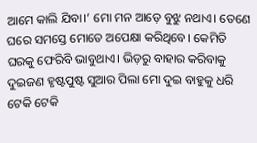ଆମେ କାଲି ଯିବା।’ ମୋ ମନ ଆଡ଼େ ବୁଝୁ ନଥାଏ। ତେଣେ ଘରେ ସମସ୍ତେ ମୋତେ ଅପେକ୍ଷା କରିଥିବେ। କେମିତି ଘରକୁ ଫେରିବି ଭାବୁଥାଏ। ଭିଡ଼ରୁ ବାହାର କରିବାକୁ ଦୁଇଜଣ ହୃଷ୍ଟପୁଷ୍ଟ ସୁଆର ପିଲା ମୋ ଦୁଇ ବାହୁକୁ ଧରି ଟେକି ଟେକି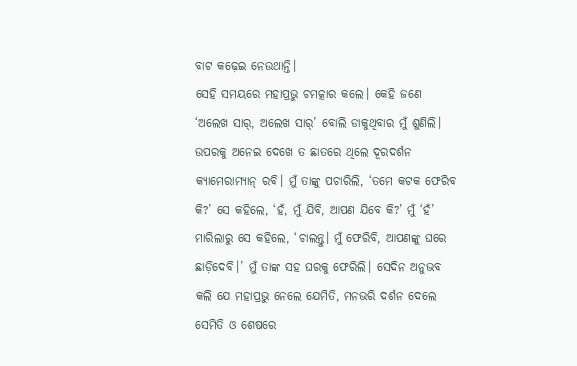ବାଟ କଢ଼େଇ ନେଉଥାନ୍ତି।
ସେହି ସମୟରେ ମହାପ୍ରଭୁ ଚମତ୍କାର କଲେ। କେହି ଜଣେ ‘ଅଲେଖ ସାର୍, ଅଲେଖ ସାର୍’ ବୋଲି ଡାକୁଥିବାର ମୁଁ ଶୁଣିଲି। ଉପରକୁ ଅନେଇ ଦେଖେ ତ ଛାତରେ ଥିଲେ ଦୂରଦର୍ଶନ କ୍ୟାମେରାମ୍ୟାନ୍ ରବି। ମୁଁ ତାଙ୍କୁ ପଚାରିଲି, ‘ତମେ କଟକ ଫେରିବ କି?’ ସେ କହିଲେ, ‘ହଁ, ମୁଁ ଯିବି, ଆପଣ ଯିବେ କି?’ ମୁଁ ‘ହଁ’ ମାରିଲାରୁ ସେ କହିଲେ, ‘ଚାଲନ୍ତୁ। ମୁଁ ଫେରିବି, ଆପଣଙ୍କୁ ଘରେ ଛାଡ଼ିଦେବି।’ ମୁଁ ତାଙ୍କ ସହ ଘରକୁ ଫେରିଲି। ସେଦିନ ଅନୁଭବ କଲି ଯେ ମହାପ୍ରଭୁ ନେଲେ ଯେମିତି, ମନଭରି ଦର୍ଶନ ଦେଲେ ସେମିତି ଓ ଶେଷରେ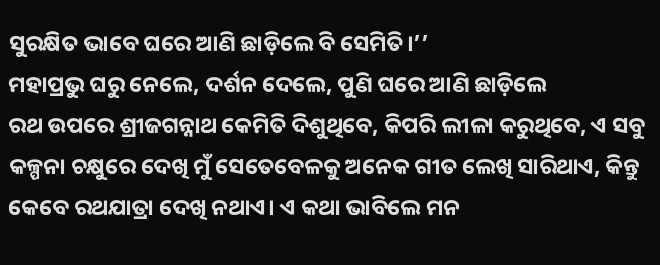ସୁରକ୍ଷିତ ଭାବେ ଘରେ ଆଣି ଛାଡ଼ିଲେ ବି ସେମିତି।’’
ମହାପ୍ରଭୁ ଘରୁ ନେଲେ, ଦର୍ଶନ ଦେଲେ, ପୁଣି ଘରେ ଆଣି ଛାଡ଼ିଲେ
ରଥ ଉପରେ ଶ୍ରୀଜଗନ୍ନାଥ କେମିତି ଦିଶୁଥିବେ, କିପରି ଲୀଳା କରୁଥିବେ, ଏ ସବୁ କଳ୍ପନା ଚକ୍ଷୁରେ ଦେଖି ମୁଁ ସେତେବେଳକୁ ଅନେକ ଗୀତ ଲେଖି ସାରିଥାଏ, କିନ୍ତୁ କେବେ ରଥଯାତ୍ରା ଦେଖି ନଥାଏ। ଏ କଥା ଭାବିଲେ ମନ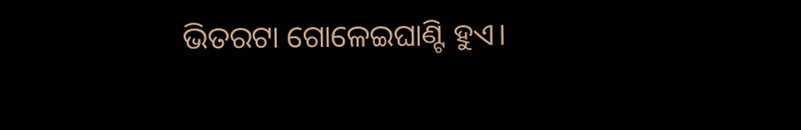ଭିତରଟା ଗୋଳେଇଘାଣ୍ଟି ହୁଏ।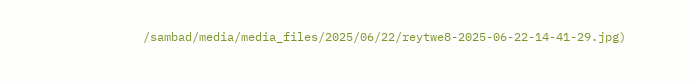/sambad/media/media_files/2025/06/22/reytwe8-2025-06-22-14-41-29.jpg)